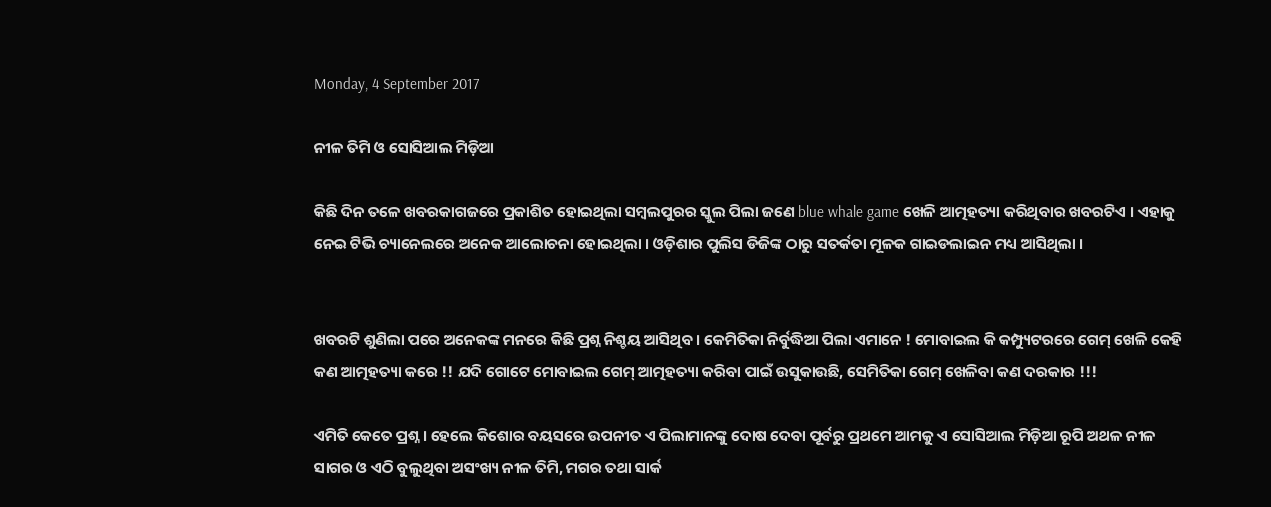Monday, 4 September 2017

ନୀଳ ତିମି ଓ ସୋସିଆଲ ମିଡ଼ିଆ

କିଛି ଦିନ ତଳେ ଖବରକାଗଜରେ ପ୍ରକାଶିତ ହୋଇଥିଲା ସମ୍ବଲପୁରର ସ୍କୁଲ ପିଲା ଜଣେ blue whale game ଖେଳି ଆତ୍ମହତ୍ୟା କରିଥିବାର ଖବରଟିଏ । ଏହାକୁ ନେଇ ଟିଭି ଚ୍ୟାନେଲରେ ଅନେକ ଆଲୋଚନା ହୋଇଥିଲା । ଓଡ଼ିଶାର ପୁଲିସ ଡିଜିଙ୍କ ଠାରୁ ସତର୍କତା ମୂଳକ ଗାଇଡଲାଇନ ମଧ୍ୟ ଆସିଥିଲା ।


ଖବରଟି ଶୁଣିଲା ପରେ ଅନେକଙ୍କ ମନରେ କିଛି ପ୍ରଶ୍ନ ନିଶ୍ଚୟ ଆସିଥିବ । କେମିତିକା ନିର୍ବୁଦ୍ଧିଆ ପିଲା ଏମାନେ ! ମୋବାଇଲ କି କମ୍ପ୍ୟୁଟରରେ ଗେମ୍ ଖେଳି କେହି କଣ ଆତ୍ମହତ୍ୟା କରେ !! ଯଦି ଗୋଟେ ମୋବାଇଲ ଗେମ୍ ଆତ୍ମହତ୍ୟା କରିବା ପାଇଁ ଉସୁକାଉଛି, ସେମିତିକା ଗେମ୍ ଖେଳିବା କଣ ଦରକାର !!!

ଏମିତି କେତେ ପ୍ରଶ୍ନ । ହେଲେ କିଶୋର ବୟସରେ ଉପନୀତ ଏ ପିଲାମାନଙ୍କୁ ଦୋଷ ଦେବା ପୂର୍ବରୁ ପ୍ରଥମେ ଆମକୁ ଏ ସୋସିଆଲ ମିଡ଼ିଆ ରୂପି ଅଥଳ ନୀଳ ସାଗର ଓ ଏଠି ବୁଲୁଥିବା ଅସଂଖ୍ୟ ନୀଳ ତିମି, ମଗର ତଥା ସାର୍କ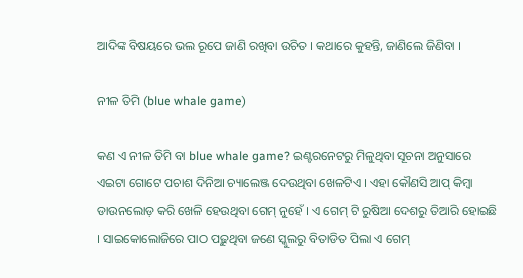ଆଦିଙ୍କ ବିଷୟରେ ଭଲ ରୂପେ ଜାଣି ରଖିବା ଉଚିତ । କଥାରେ କୁହନ୍ତି, ଜାଣିଲେ ଜିଣିବା ।

ନୀଳ ତିମି (blue whale game)

କଣ ଏ ନୀଳ ତିମି ବା blue whale game? ଇଣ୍ଟରନେଟରୁ ମିଳୁଥିବା ସୂଚନା ଅନୁସାରେ ଏଇଟା ଗୋଟେ ପଚାଶ ଦିନିଆ ଚ୍ୟାଲେଞ୍ଜ ଦେଉଥିବା ଖେଳଟିଏ । ଏହା କୌଣସି ଆପ୍ କିମ୍ବା ଡାଉନଲୋଡ଼ କରି ଖେଳି ହେଉଥିବା ଗେମ୍ ନୁହେଁ । ଏ ଗେମ୍ ଟି ରୁଷିଆ ଦେଶରୁ ତିଆରି ହୋଇଛି । ସାଇକୋଲୋଜିରେ ପାଠ ପଢ଼ୁଥିବା ଜଣେ ସ୍କୁଲରୁ ବିତାଡିତ ପିଲା ଏ ଗେମ୍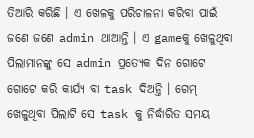ତିଆରି କରିଛି । ଏ ଖେଳକୁ ପରିଚାଳନା କରିବା ପାଇଁ ଜଣେ ଜଣେ admin ଥାଆନ୍ତି । ଏ gameକୁ ଖେଳୁଥିବା ପିଲାମାନଙ୍କୁ ସେ admin ପ୍ରତ୍ୟେକ ଦିନ ଗୋଟେ ଗୋଟେ କରି କାର୍ଯ୍ୟ ବା task ଦିଅନ୍ତି । ଗେମ୍ ଖେଳୁଥିବା ପିଲାଟି ସେ task କୁ ନିର୍ଦ୍ଧାରିତ ସମୟ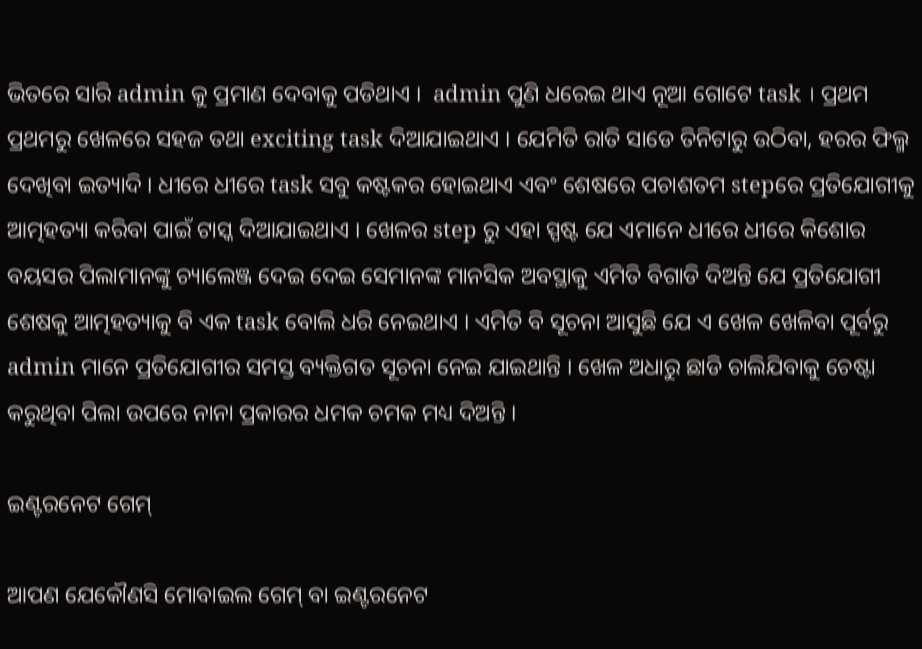ଭିତରେ ସାରି admin କୁ ପ୍ରମାଣ ଦେବାକୁ ପଡିଥାଏ ।  admin ପୁଣି ଧରେଇ ଥାଏ ନୂଆ ଗୋଟେ task । ପ୍ରଥମ ପ୍ରଥମରୁ ଖେଳରେ ସହଜ ତଥା exciting task ଦିଆଯାଇଥାଏ । ଯେମିତି ରାତି ସାଡେ ତିନିଟାରୁ ଉଠିବା, ହରର ଫିଲ୍ମ ଦେଖିବା ଇତ୍ୟାଦି । ଧୀରେ ଧୀରେ task ସବୁ କଷ୍ଟକର ହୋଇଥାଏ ଏବଂ ଶେଷରେ ପଚାଶତମ stepରେ ପ୍ରତିଯୋଗୀକୁ ଆତ୍ମହତ୍ୟା କରିବା ପାଇଁ ଟାସ୍କ ଦିଆଯାଇଥାଏ । ଖେଳର step ରୁ ଏହା ସ୍ପଷ୍ଟ ଯେ ଏମାନେ ଧୀରେ ଧୀରେ କିଶୋର ବୟସର ପିଲାମାନଙ୍କୁ ଚ୍ୟାଲେଞ୍ଜ ଦେଇ ଦେଇ ସେମାନଙ୍କ ମାନସିକ ଅବସ୍ଥାକୁ ଏମିତି ବିଗାଡି ଦିଅନ୍ତି ଯେ ପ୍ରତିଯୋଗୀ ଶେଷକୁ ଆତ୍ମହତ୍ୟାକୁ ବି ଏକ task ବୋଲି ଧରି ନେଇଥାଏ । ଏମିତି ବି ସୂଚନା ଆସୁଛି ଯେ ଏ ଖେଳ ଖେଳିବା ପୂର୍ବରୁ admin ମାନେ ପ୍ରତିଯୋଗୀର ସମସ୍ତ ବ୍ୟକ୍ତିଗତ ସୂଚନା ନେଇ ଯାଇଥାନ୍ତି । ଖେଳ ଅଧାରୁ ଛାଡି ଚାଲିଯିବାକୁ ଚେଷ୍ଟା କରୁଥିବା ପିଲା ଉପରେ ନାନା ପ୍ରକାରର ଧମକ ଚମକ ମଧ୍ୟ ଦିଅନ୍ତି ।

ଇଣ୍ଟରନେଟ ଗେମ୍

ଆପଣ ଯେକୌଣସି ମୋବାଇଲ ଗେମ୍ ବା ଇଣ୍ଟରନେଟ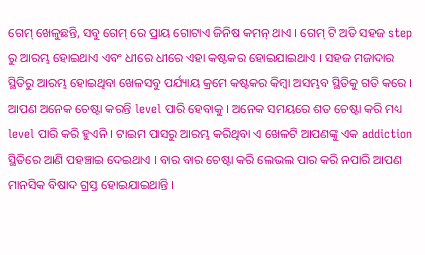ଗେମ୍ ଖେଳୁଛନ୍ତି, ସବୁ ଗେମ୍ ରେ ପ୍ରାୟ ଗୋଟାଏ ଜିନିଷ କମନ୍ ଥାଏ । ଗେମ୍ ଟି ଅତି ସହଜ step ରୁ ଆରମ୍ଭ ହୋଇଥାଏ ଏବଂ ଧୀରେ ଧୀରେ ଏହା କଷ୍ଟକର ହୋଇଯାଇଥାଏ । ସହଜ ମଜାଦାର ସ୍ଥିତିରୁ ଆରମ୍ଭ ହୋଇଥିବା ଖେଳସବୁ ପର୍ଯ୍ୟାୟ କ୍ରମେ କଷ୍ଟକର କିମ୍ବା ଅସମ୍ଭବ ସ୍ଥିତିକୁ ଗତି କରେ । ଆପଣ ଅନେକ ଚେଷ୍ଟା କରନ୍ତି level ପାରି ହେବାକୁ । ଅନେକ ସମୟରେ ଶତ ଚେଷ୍ଟା କରି ମଧ୍ୟ level ପାରି କରି ହୁଏନି । ଟାଇମ ପାସରୁ ଆରମ୍ଭ କରିଥିବା ଏ ଖେଳଟି ଆପଣଙ୍କୁ ଏକ addiction ସ୍ଥିତିରେ ଆଣି ପହଞ୍ଚାଇ ଦେଇଥାଏ । ବାର ବାର ଚେଷ୍ଟା କରି ଲେଭଲ ପାର କରି ନପାରି ଆପଣ ମାନସିକ ବିଷାଦ ଗ୍ରସ୍ତ ହୋଇଯାଇଥାନ୍ତି ।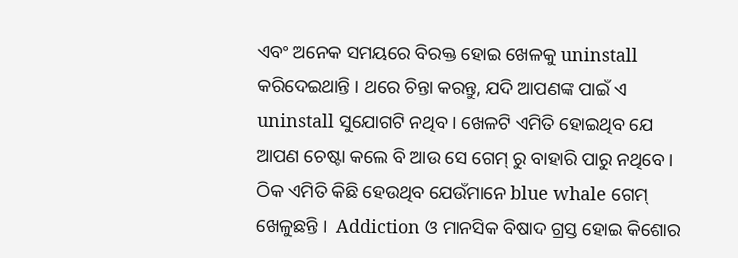ଏବଂ ଅନେକ ସମୟରେ ବିରକ୍ତ ହୋଇ ଖେଳକୁ uninstall କରିଦେଇଥାନ୍ତି । ଥରେ ଚିନ୍ତା କରନ୍ତୁ, ଯଦି ଆପଣଙ୍କ ପାଇଁ ଏ uninstall ସୁଯୋଗଟି ନଥିବ । ଖେଳଟି ଏମିତି ହୋଇଥିବ ଯେ ଆପଣ ଚେଷ୍ଟା କଲେ ବି ଆଉ ସେ ଗେମ୍ ରୁ ବାହାରି ପାରୁ ନଥିବେ । ଠିକ ଏମିତି କିଛି ହେଉଥିବ ଯେଉଁମାନେ blue whale ଗେମ୍ ଖେଳୁଛନ୍ତି ।  Addiction ଓ ମାନସିକ ବିଷାଦ ଗ୍ରସ୍ତ ହୋଇ କିଶୋର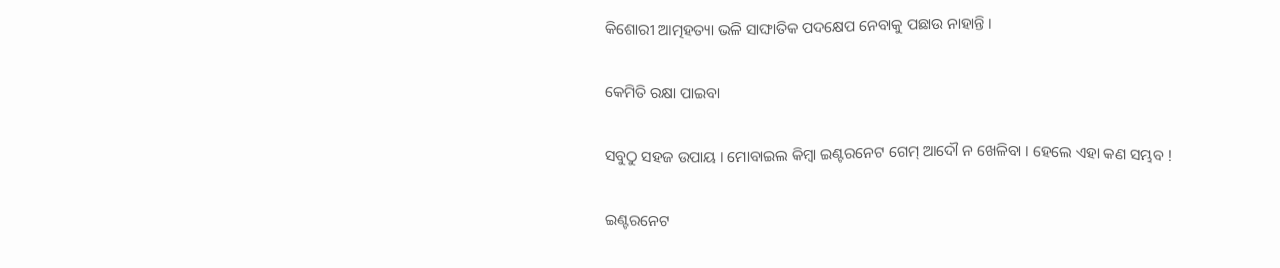କିଶୋରୀ ଆତ୍ମହତ୍ୟା ଭଳି ସାଙ୍ଘାତିକ ପଦକ୍ଷେପ ନେବାକୁ ପଛାଉ ନାହାନ୍ତି ।

କେମିତି ରକ୍ଷା ପାଇବା

ସବୁଠୁ ସହଜ ଉପାୟ । ମୋବାଇଲ କିମ୍ବା ଇଣ୍ଟରନେଟ ଗେମ୍ ଆଦୌ ନ ଖେଳିବା । ହେଲେ ଏହା କଣ ସମ୍ଭବ !

ଇଣ୍ଟରନେଟ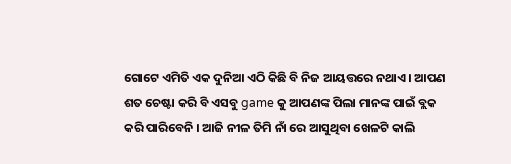ଗୋଟେ ଏମିତି ଏକ ଦୁନିଆ ଏଠି କିଛି ବି ନିଜ ଆୟତ୍ତରେ ନଥାଏ । ଆପଣ ଶତ ଚେଷ୍ଟା କରି ବି ଏସବୁ game କୁ ଆପଣଙ୍କ ପିଲା ମାନଙ୍କ ପାଇଁ ବ୍ଲକ କରି ପାରିବେନି । ଆଜି ନୀଳ ତିମି ନାଁ ରେ ଆସୁଥିବା ଖେଳଟି କାଲି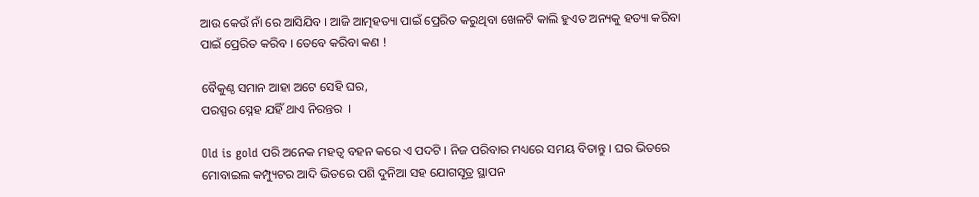ଆଉ କେଉଁ ନାଁ ରେ ଆସିଯିବ । ଆଜି ଆତ୍ମହତ୍ୟା ପାଇଁ ପ୍ରେରିତ କରୁଥିବା ଖେଳଟି କାଲି ହୁଏତ ଅନ୍ୟକୁ ହତ୍ୟା କରିବା ପାଇଁ ପ୍ରେରିତ କରିବ । ତେବେ କରିବା କଣ !

ବୈକୁଣ୍ଠ ସମାନ ଆହା ଅଟେ ସେହି ଘର,
ପରସ୍ପର ସ୍ନେହ ଯହିଁ ଥାଏ ନିରନ୍ତର  ।

Old is gold ପରି ଅନେକ ମହତ୍ୱ ବହନ କରେ ଏ ପଦଟି । ନିଜ ପରିବାର ମଧ୍ୟରେ ସମୟ ବିତାନ୍ତୁ । ଘର ଭିତରେ ମୋବାଇଲ କମ୍ପ୍ୟୁଟର ଆଦି ଭିତରେ ପଶି ଦୁନିଆ ସହ ଯୋଗସୂତ୍ର ସ୍ଥାପନ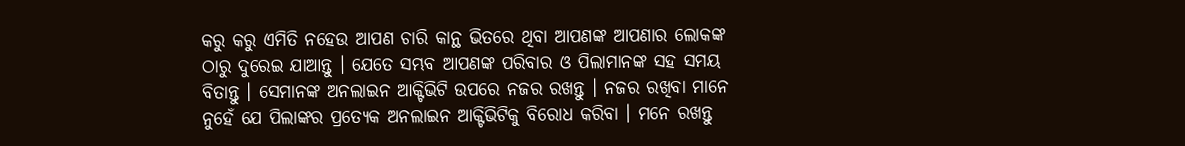କରୁ କରୁ ଏମିତି ନହେଉ ଆପଣ ଚାରି କାନ୍ଥ ଭିତରେ ଥିବା ଆପଣଙ୍କ ଆପଣାର ଲୋକଙ୍କ ଠାରୁ ଦୁରେଇ ଯାଆନ୍ତୁ । ଯେତେ ସମ୍ଭବ ଆପଣଙ୍କ ପରିବାର ଓ ପିଲାମାନଙ୍କ ସହ ସମୟ ବିତାନ୍ତୁ । ସେମାନଙ୍କ ଅନଲାଇନ ଆକ୍ଟିଭିଟି ଉପରେ ନଜର ରଖନ୍ତୁ । ନଜର ରଖିବା ମାନେ ନୁହେଁ ଯେ ପିଲାଙ୍କର ପ୍ରତ୍ୟେକ ଅନଲାଇନ ଆକ୍ଟିଭିଟିକୁ ବିରୋଧ କରିବା । ମନେ ରଖନ୍ତୁ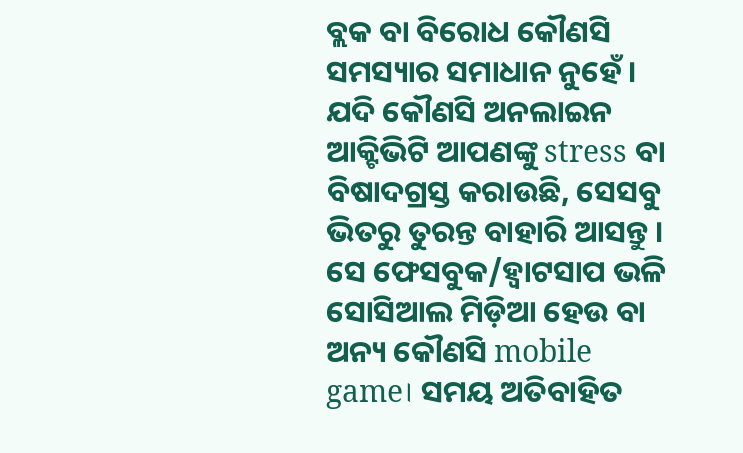ବ୍ଲକ ବା ବିରୋଧ କୌଣସି ସମସ୍ୟାର ସମାଧାନ ନୁହେଁ । ଯଦି କୌଣସି ଅନଲାଇନ ଆକ୍ଟିଭିଟି ଆପଣଙ୍କୁ stress ବା ବିଷାଦଗ୍ରସ୍ତ କରାଉଛି, ସେସବୁ ଭିତରୁ ତୁରନ୍ତ ବାହାରି ଆସନ୍ତୁ । ସେ ଫେସବୁକ/ହ୍ବାଟସାପ ଭଳି ସୋସିଆଲ ମିଡ଼ିଆ ହେଉ ବା ଅନ୍ୟ କୌଣସି mobile game। ସମୟ ଅତିବାହିତ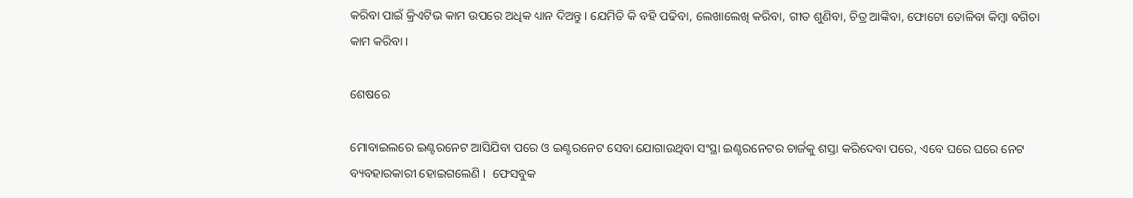କରିବା ପାଇଁ କ୍ରିଏଟିଭ କାମ ଉପରେ ଅଧିକ ଧ୍ୟାନ ଦିଅନ୍ତୁ । ଯେମିତି କି ବହି ପଢିବା, ଲେଖାଲେଖି କରିବା, ଗୀତ ଶୁଣିବା, ଚିତ୍ର ଆଙ୍କିବା, ଫୋଟୋ ତୋଳିବା କିମ୍ବା ବଗିଚା କାମ କରିବା ।

ଶେଷରେ

ମୋବାଇଲରେ ଇଣ୍ଟରନେଟ ଆସିଯିବା ପରେ ଓ ଇଣ୍ଟରନେଟ ସେବା ଯୋଗାଉଥିବା ସଂସ୍ଥା ଇଣ୍ଟରନେଟର ଚାର୍ଜକୁ ଶସ୍ତା କରିଦେବା ପରେ, ଏବେ ଘରେ ଘରେ ନେଟ ବ୍ୟବହାରକାରୀ ହୋଇଗଲେଣି ।  ଫେସବୁକ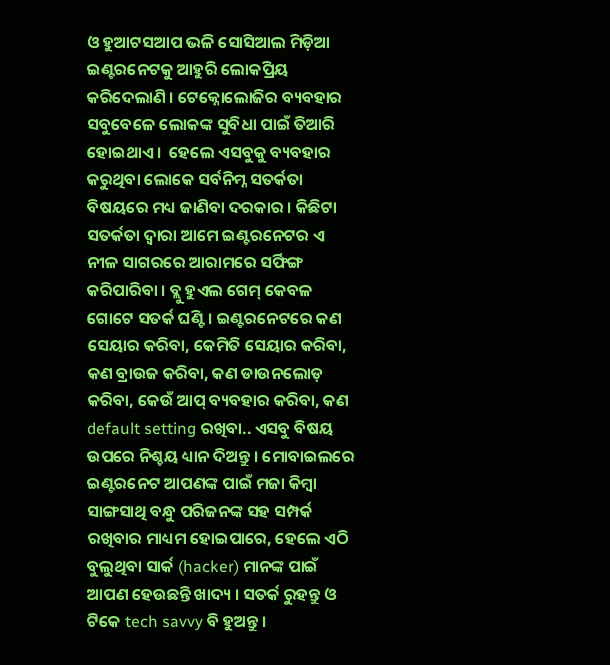ଓ ହୁଆଟସଆପ ଭଳି ସୋସିଆଲ ମିଡ଼ିଆ ଇଣ୍ଟରନେଟକୁ ଆହୁରି ଲୋକପ୍ରିୟ କରିଦେଲାଣି । ଟେକ୍ନୋଲୋଜିର ବ୍ୟବହାର ସବୁବେଳେ ଲୋକଙ୍କ ସୁବିଧା ପାଇଁ ତିଆରି ହୋଇଥାଏ ।  ହେଲେ ଏସବୁକୁ ବ୍ୟବହାର କରୁଥିବା ଲୋକେ ସର୍ବନିମ୍ନ ସତର୍କତା ବିଷୟରେ ମଧ୍ୟ ଜାଣିବା ଦରକାର । କିଛିଟା ସତର୍କତା ଦ୍ୱାରା ଆମେ ଇଣ୍ଟରନେଟର ଏ ନୀଳ ସାଗରରେ ଆରାମରେ ସର୍ଫିଙ୍ଗ କରିପାରିବା । ବ୍ଲୁ ହୁଏଲ ଗେମ୍ କେବଳ ଗୋଟେ ସତର୍କ ଘଣ୍ଟି । ଇଣ୍ଟରନେଟରେ କଣ ସେୟାର କରିବା, କେମିତି ସେୟାର କରିବା, କଣ ବ୍ରାଉଜ କରିବା, କଣ ଡାଉନଲୋଡ଼ କରିବା, କେଉଁ ଆପ୍ ବ୍ୟବହାର କରିବା, କଣ default setting ରଖିବା.. ଏସବୁ ବିଷୟ ଉପରେ ନିଶ୍ଚୟ ଧ୍ୟାନ ଦିଅନ୍ତୁ । ମୋବାଇଲରେ ଇଣ୍ଟରନେଟ ଆପଣଙ୍କ ପାଇଁ ମଜା କିମ୍ବା ସାଙ୍ଗସାଥି ବନ୍ଧୁ ପରିଜନଙ୍କ ସହ ସମ୍ପର୍କ ରଖିବାର ମାଧ୍ୟମ ହୋଇପାରେ, ହେଲେ ଏଠି ବୁଲୁଥିବା ସାର୍କ (hacker) ମାନଙ୍କ ପାଇଁ ଆପଣ ହେଉଛନ୍ତି ଖାଦ୍ୟ । ସତର୍କ ରୁହନ୍ତୁ ଓ ଟିକେ tech savvy ବି ହୁଅନ୍ତୁ ।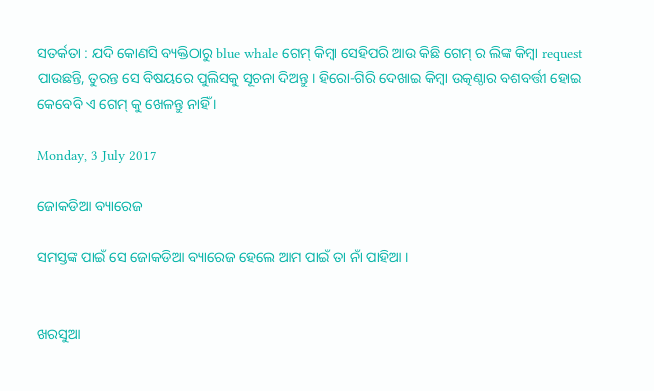ସତର୍କତା : ଯଦି କୋଣସି ବ୍ୟକ୍ତିଠାରୁ blue whale ଗେମ୍ କିମ୍ବା ସେହିପରି ଆଉ କିଛି ଗେମ୍ ର ଲିଙ୍କ କିମ୍ବା request ପାଉଛନ୍ତି, ତୁରନ୍ତ ସେ ବିଷୟରେ ପୁଲିସକୁ ସୂଚନା ଦିଅନ୍ତୁ । ହିରୋ-ଗିରି ଦେଖାଇ କିମ୍ବା ଉତ୍କଣ୍ଠାର ବଶବର୍ତ୍ତୀ ହୋଇ କେବେବି ଏ ଗେମ୍ କୁ ଖେଳନ୍ତୁ ନାହିଁ ।

Monday, 3 July 2017

ଜୋକଡିଆ ବ୍ୟାରେଜ

ସମସ୍ତଙ୍କ ପାଇଁ ସେ ଜୋକଡିଆ ବ୍ୟାରେଜ ହେଲେ ଆମ ପାଇଁ ତା ନାଁ ପାହିଆ ।


ଖରସୁଆ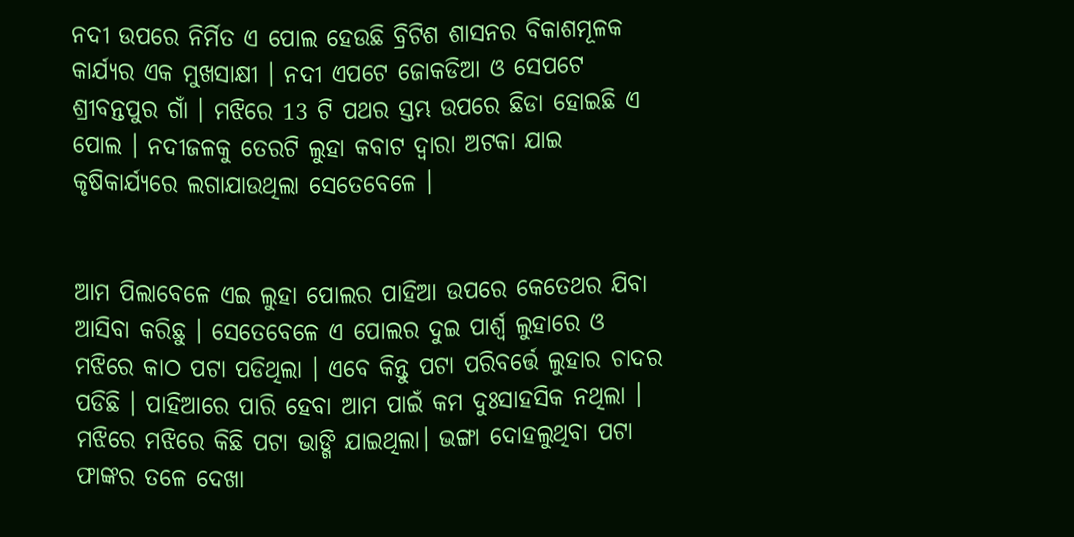ନଦୀ ଉପରେ ନିର୍ମିତ ଏ ପୋଲ ହେଉଛି ବ୍ରିଟିଶ ଶାସନର ବିକାଶମୂଳକ କାର୍ଯ୍ୟର ଏକ ମୁଖସାକ୍ଷୀ । ନଦୀ ଏପଟେ ଜୋକଡିଆ ଓ ସେପଟେ ଶ୍ରୀବନ୍ତପୁର ଗାଁ । ମଝିରେ 13 ଟି ପଥର ସ୍ତମ୍ଭ ଉପରେ ଛିଡା ହୋଇଛି ଏ ପୋଲ । ନଦୀଜଳକୁ ତେରଟି ଲୁହା କବାଟ ଦ୍ୱାରା ଅଟକା ଯାଇ କୃଷିକାର୍ଯ୍ୟରେ ଲଗାଯାଉଥିଲା ସେତେବେଳେ ।


ଆମ ପିଲାବେଳେ ଏଇ ଲୁହା ପୋଲର ପାହିଆ ଉପରେ କେତେଥର ଯିବା ଆସିବା କରିଛୁ । ସେତେବେଳେ ଏ ପୋଲର ଦୁଇ ପାର୍ଶ୍ୱ ଲୁହାରେ ଓ ମଝିରେ କାଠ ପଟା ପଡିଥିଲା । ଏବେ କିନ୍ତୁ ପଟା ପରିବର୍ତ୍ତେ ଲୁହାର ଚାଦର ପଡିଛି । ପାହିଆରେ ପାରି ହେବା ଆମ ପାଇଁ କମ ଦୁଃସାହସିକ ନଥିଲା । ମଝିରେ ମଝିରେ କିଛି ପଟା ଭାଙ୍ଗି ଯାଇଥିଲା। ଭଙ୍ଗା ଦୋହଲୁଥିବା ପଟା ଫାଙ୍କର ତଳେ ଦେଖା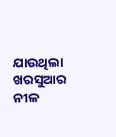ଯାଉଥିଲା ଖରସୁଆର ନୀଳ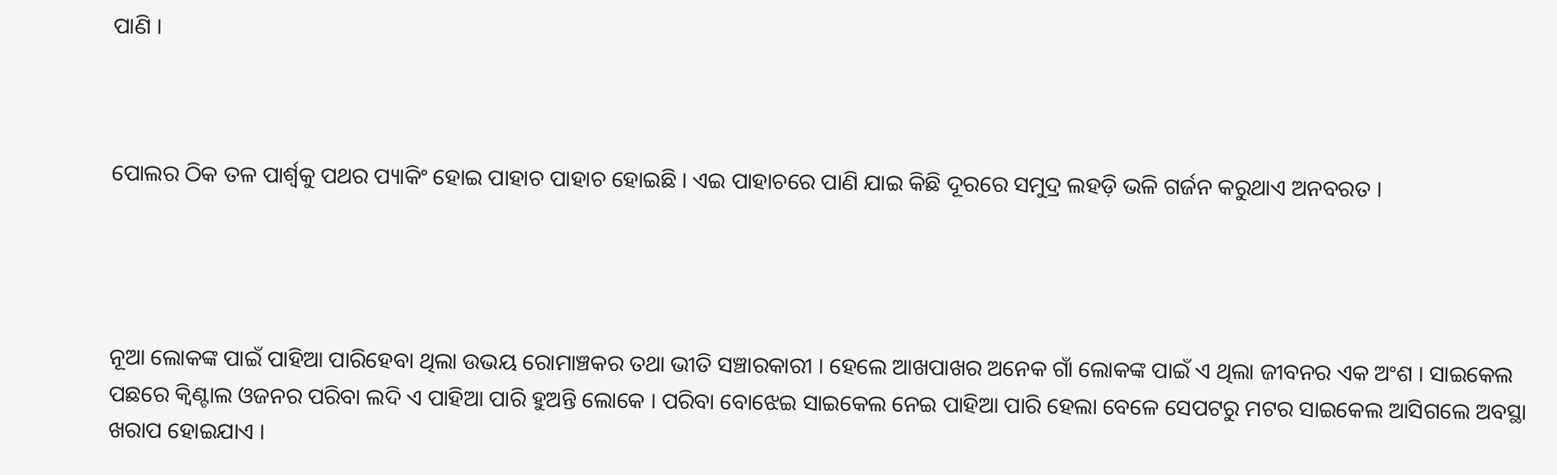ପାଣି ।



ପୋଲର ଠିକ ତଳ ପାର୍ଶ୍ୱକୁ ପଥର ପ୍ୟାକିଂ ହୋଇ ପାହାଚ ପାହାଚ ହୋଇଛି । ଏଇ ପାହାଚରେ ପାଣି ଯାଇ କିଛି ଦୂରରେ ସମୁଦ୍ର ଲହଡ଼ି ଭଳି ଗର୍ଜନ କରୁଥାଏ ଅନବରତ ।




ନୂଆ ଲୋକଙ୍କ ପାଇଁ ପାହିଆ ପାରିହେବା ଥିଲା ଉଭୟ ରୋମାଞ୍ଚକର ତଥା ଭୀତି ସଞ୍ଚାରକାରୀ । ହେଲେ ଆଖପାଖର ଅନେକ ଗାଁ ଲୋକଙ୍କ ପାଇଁ ଏ ଥିଲା ଜୀବନର ଏକ ଅଂଶ । ସାଇକେଲ ପଛରେ କ୍ୱିଣ୍ଟାଲ ଓଜନର ପରିବା ଲଦି ଏ ପାହିଆ ପାରି ହୁଅନ୍ତି ଲୋକେ । ପରିବା ବୋଝେଇ ସାଇକେଲ ନେଇ ପାହିଆ ପାରି ହେଲା ବେଳେ ସେପଟରୁ ମଟର ସାଇକେଲ ଆସିଗଲେ ଅବସ୍ଥା ଖରାପ ହୋଇଯାଏ ।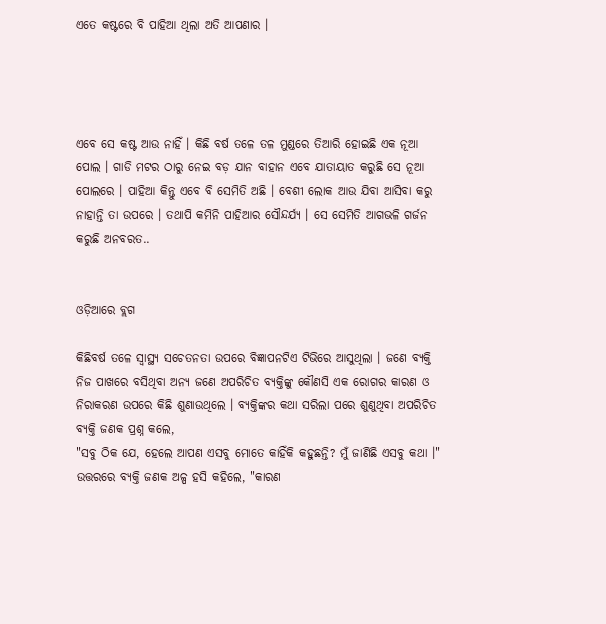ଏତେ କଷ୍ଟରେ ବି ପାହିଆ ଥିଲା ଅତି ଆପଣାର ।




ଏବେ ସେ କଷ୍ଟ ଆଉ ନାହିଁ । କିଛି ବର୍ଷ ତଳେ ତଳ ମୁଣ୍ଡରେ ତିଆରି ହୋଇଛି ଏକ ନୂଆ ପୋଲ । ଗାଡି ମଟର ଠାରୁ ନେଇ ବଡ଼ ଯାନ ବାହାନ ଏବେ ଯାତାୟାତ କରୁଛି ସେ ନୂଆ ପୋଲରେ । ପାହିଆ କିନ୍ତୁ ଏବେ ବି ସେମିତି ଅଛି । ବେଶୀ ଲୋକ ଆଉ ଯିବା ଆସିବା କରୁ ନାହାନ୍ତି ତା ଉପରେ । ତଥାପି କମିନି ପାହିଆର ସୌନ୍ଦର୍ଯ୍ୟ । ସେ ସେମିତି ଆଗଭଳି ଗର୍ଜନ କରୁଛି ଅନବରତ..


ଓଡ଼ିଆରେ ବ୍ଲଗ

କିଛିବର୍ଷ ତଳେ ସ୍ୱାସ୍ଥ୍ୟ ସଚେତନତା ଉପରେ ବିଜ୍ଞାପନଟିଏ ଟିଭିରେ ଆସୁଥିଲା । ଜଣେ ବ୍ୟକ୍ତି ନିଜ ପାଖରେ ବସିଥିବା ଅନ୍ୟ ଜଣେ ଅପରିଚିତ ବ୍ୟକ୍ତିଙ୍କୁ କୌଣସି ଏକ ରୋଗର କାରଣ ଓ ନିରାକରଣ ଉପରେ କିଛି ଶୁଣାଉଥିଲେ । ବ୍ୟକ୍ତିଙ୍କର କଥା ସରିଲା ପରେ ଶୁଣୁଥିବା ଅପରିଚିତ ବ୍ୟକ୍ତି ଜଣକ ପ୍ରଶ୍ନ କଲେ,
"ସବୁ ଠିକ ଯେ, ହେଲେ ଆପଣ ଏସବୁ ମୋତେ କାହିଁକି କହୁଛନ୍ତି? ମୁଁ ଜାଣିଛି ଏସବୁ କଥା ।"
ଉତ୍ତରରେ ବ୍ୟକ୍ତି ଜଣକ ଅଳ୍ପ ହସି କହିଲେ, "କାରଣ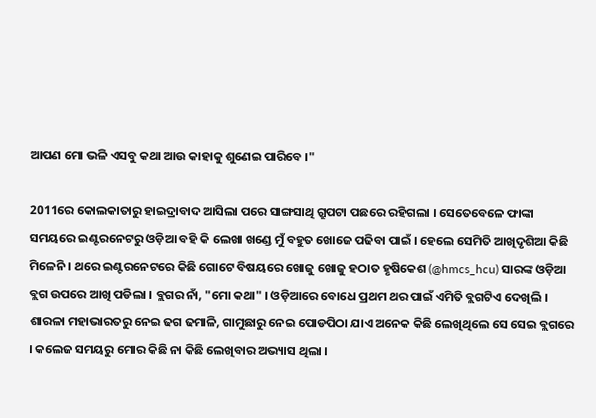ଆପଣ ମୋ ଭଳି ଏସବୁ କଥା ଆଉ କାହାକୁ ଶୁଣେଇ ପାରିବେ ।"

2011ରେ କୋଲକାତାରୁ ହାଇଦ୍ରାବାଦ ଆସିଲା ପରେ ସାଙ୍ଗସାଥି ଗ୍ରୁପଟା ପଛରେ ରହିଗଲା । ସେତେବେଳେ ଫାଙ୍କା ସମୟରେ ଇଣ୍ଟରନେଟରୁ ଓଡ଼ିଆ ବହି କି ଲେଖା ଖଣ୍ଡେ ମୁଁ ବହୁତ ଖୋଜେ ପଢିବା ପାଇଁ । ହେଲେ ସେମିତି ଆଖିଦୃଶିଆ କିଛି ମିଳେନି । ଥରେ ଇଣ୍ଟରନେଟରେ କିଛି ଗୋଟେ ବିଷୟରେ ଖୋଜୁ ଖୋଜୁ ହଠାତ ହୃଷିକେଶ (@hmcs_hcu) ସାରଙ୍କ ଓଡ଼ିଆ ବ୍ଲଗ ଉପରେ ଆଖି ପଡିଲା । ବ୍ଲଗର ନାଁ, "ମୋ କଥା" । ଓଡ଼ିଆରେ ବୋଧେ ପ୍ରଥମ ଥର ପାଇଁ ଏମିତି ବ୍ଲଗଟିଏ ଦେଖିଲି । ଶାରଳା ମହାଭାରତରୁ ନେଇ ଢଗ ଢମାଳି, ଗାମୁଛାରୁ ନେଇ ପୋଡପିଠା ଯାଏ ଅନେକ କିଛି ଲେଖିଥିଲେ ସେ ସେଇ ବ୍ଲଗରେ । କଲେଜ ସମୟରୁ ମୋର କିଛି ନା କିଛି ଲେଖିବାର ଅଭ୍ୟାସ ଥିଲା ।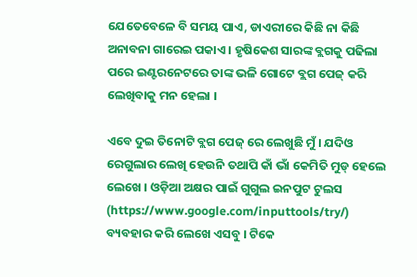ଯେତେବେଳେ ବି ସମୟ ପାଏ, ଡାଏରୀରେ କିଛି ନା କିଛି ଅନାବନା ଗାରେଇ ପକାଏ । ହୃଷିକେଶ ସାରଙ୍କ ବ୍ଲଗକୁ ପଢିଲା ପରେ ଇଣ୍ଟରନେଟରେ ତାଙ୍କ ଭଳି ଗୋଟେ ବ୍ଲଗ ପେଜ୍ କରି ଲେଖିବାକୁ ମନ ହେଲା ।

ଏବେ ଦୁଇ ତିନୋଟି ବ୍ଲଗ ପେଜ୍ ରେ ଲେଖୁଛି ମୁଁ । ଯଦିଓ ରେଗୁଲାର ଲେଖି ହେଉନି ତଥାପି କାଁ ଭାଁ କେମିତି ମୁଡ୍ ହେଲେ ଲେଖେ । ଓଡ଼ିଆ ଅକ୍ଷର ପାଇଁ ଗୁଗୁଲ ଇନପୁଟ ଟୁଲସ (https://www.google.com/inputtools/try/) ବ୍ୟବହାର କରି ଲେଖେ ଏସବୁ । ଟିକେ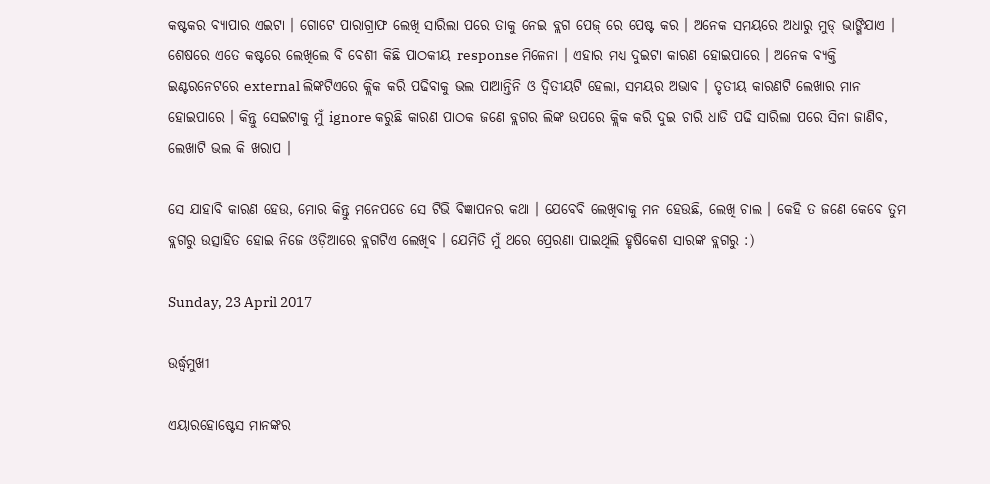କଷ୍ଟକର ବ୍ୟାପାର ଏଇଟା । ଗୋଟେ ପାରାଗ୍ରାଫ ଲେଖି ସାରିଲା ପରେ ତାକୁ ନେଇ ବ୍ଲଗ ପେଜ୍ ରେ ପେଷ୍ଟ କର । ଅନେକ ସମୟରେ ଅଧାରୁ ମୁଡ୍ ଭାଙ୍ଗିଯାଏ । ଶେଷରେ ଏତେ କଷ୍ଟରେ ଲେଖିଲେ ବି ବେଶୀ କିଛି ପାଠକୀୟ response ମିଳେନା । ଏହାର ମଧ୍ୟ ଦୁଇଟା କାରଣ ହୋଇପାରେ । ଅନେକ ବ୍ୟକ୍ତି ଇଣ୍ଟରନେଟରେ external ଲିଙ୍କଟିଏରେ କ୍ଲିକ କରି ପଢିବାକୁ ଭଲ ପାଆନ୍ତିନି ଓ ଦ୍ୱିତୀୟଟି ହେଲା, ସମୟର ଅଭାବ । ତୃତୀୟ କାରଣଟି ଲେଖାର ମାନ ହୋଇପାରେ । କିନ୍ତୁ ସେଇଟାକୁ ମୁଁ ignore କରୁଛି କାରଣ ପାଠକ ଜଣେ ବ୍ଲଗର ଲିଙ୍କ ଉପରେ କ୍ଲିକ କରି ଦୁଇ ଚାରି ଧାଡି ପଢି ସାରିଲା ପରେ ସିନା ଜାଣିବ, ଲେଖାଟି ଭଲ କି ଖରାପ ।

ସେ ଯାହାବି କାରଣ ହେଉ, ମୋର କିନ୍ତୁ ମନେପଡେ ସେ ଟିଭି ବିଜ୍ଞାପନର କଥା । ଯେବେବି ଲେଖିବାକୁ ମନ ହେଉଛି, ଲେଖି ଚାଲ । କେହି ତ ଜଣେ କେବେ ତୁମ ବ୍ଲଗରୁ ଉତ୍ସାହିତ ହୋଇ ନିଜେ ଓଡ଼ିଆରେ ବ୍ଲଗଟିଏ ଲେଖିବ । ଯେମିତି ମୁଁ ଥରେ ପ୍ରେରଣା ପାଇଥିଲି ହୃଷିକେଶ ସାରଙ୍କ ବ୍ଲଗରୁ :)

Sunday, 23 April 2017

ଉର୍ଦ୍ଧ୍ଵମୁଖୀ

ଏୟାରହୋଷ୍ଟେସ ମାନଙ୍କର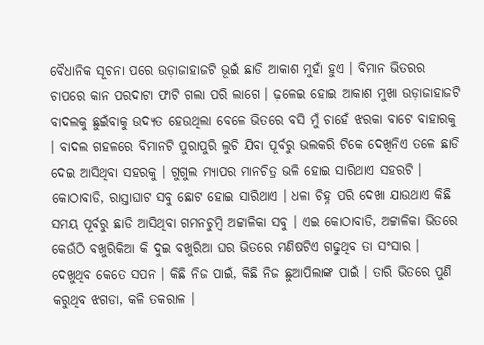ବୈଧାନିକ ସୂଚନା ପରେ ଉଡ଼ାଜାହାଜଟି ଭୂଇଁ ଛାଡି ଆକାଶ ମୁହାଁ ହୁଏ । ବିମାନ ଭିତରର ଚାପରେ କାନ ପରଦାଟା ଫାଟି ଗଲା ପରି ଲାଗେ । ଢ଼ଳେଇ ହୋଇ ଆକାଶ ମୁଖା ଉଡ଼ାଜାହାଜଟି ବାଦଲକୁ ଛୁଇଁବାକୁ ଉଦ୍ୟତ ହେଉଥିଲା ବେଳେ ଭିତରେ ବସି ମୁଁ ଚାହେଁ ଝରକା ବାଟେ ବାହାରକୁ । ବାଦଲ ଗହଳରେ ବିମାନଟି ପୁରାପୁରି ଲୁଚି ଯିବା ପୂର୍ବରୁ ଭଲକରି ଟିକେ ଦେଖିନିଏ ତଳେ ଛାଡି ଦେଇ ଆସିଥିବା ସହରକୁ । ଗୁଗୁଲ ମ୍ୟାପର ମାନଚିତ୍ର ଭଳି ହୋଇ ସାରିଥାଏ ସହରଟି । କୋଠାବାଡି, ରାସ୍ତାଘାଟ ସବୁ ଛୋଟ ହୋଇ ସାରିଥାଏ । ଧଳା ଚିହ୍ନ ପରି ଦେଖା ଯାଉଥାଏ କିଛି ସମୟ ପୂର୍ବରୁ ଛାଡି ଆସିଥିବା ଗମନଚୁମ୍ବି ଅଟ୍ଟାଳିକା ସବୁ । ଏଇ କୋଠାବାଡି, ଅଟ୍ଟାଳିକା ଭିତରେ କେଉଁଠି ବଖୁରିକିଆ କି ଦୁଇ ବଖୁରିଆ ଘର ଭିତରେ ମଣିଷଟିଏ ଗଢୁଥିବ ତା ସଂସାର । ଦେଖୁଥିବ କେତେ ସପନ । କିଛି ନିଜ ପାଇଁ, କିଛି ନିଜ ଛୁଆପିଲାଙ୍କ ପାଇଁ । ତାରି ଭିତରେ ପୁଣି କରୁଥିବ ଝଗଡା, କଳି ତକରାଳ ।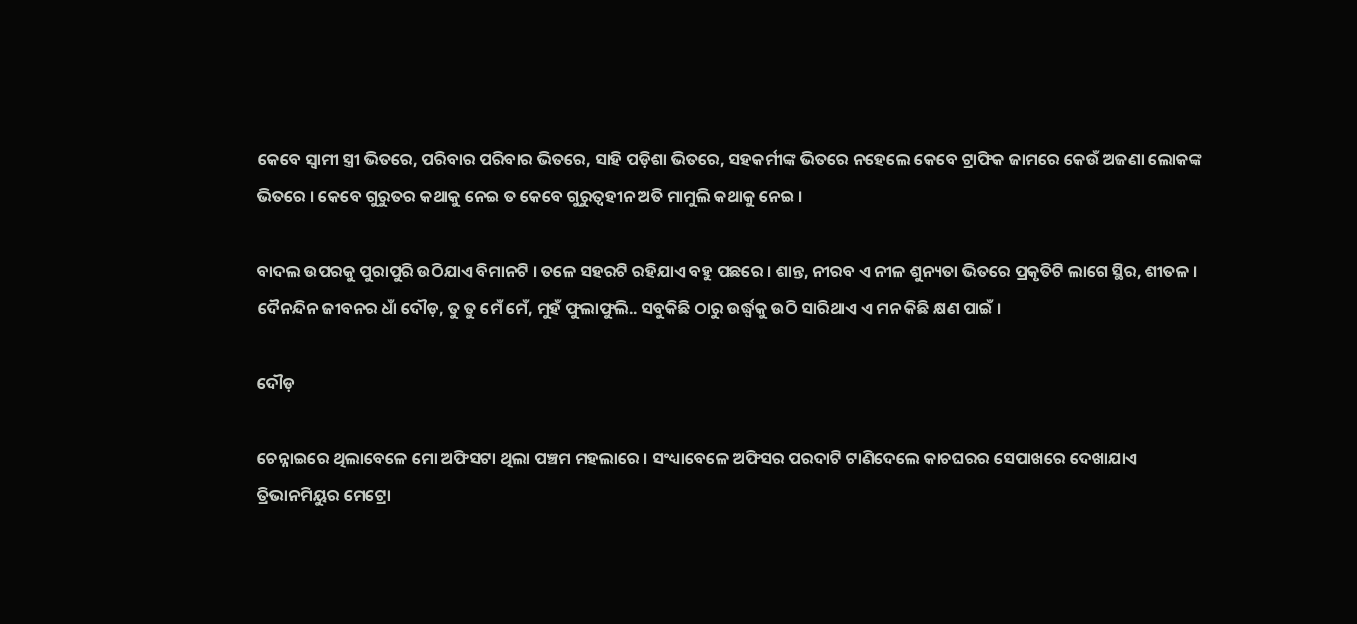କେବେ ସ୍ୱାମୀ ସ୍ତ୍ରୀ ଭିତରେ, ପରିବାର ପରିବାର ଭିତରେ, ସାହି ପଡ଼ିଶା ଭିତରେ, ସହକର୍ମୀଙ୍କ ଭିତରେ ନହେଲେ କେବେ ଟ୍ରାଫିକ ଜାମରେ କେଉଁ ଅଜଣା ଲୋକଙ୍କ ଭିତରେ । କେବେ ଗୁରୁତର କଥାକୁ ନେଇ ତ କେବେ ଗୁରୁତ୍ୱହୀନ ଅତି ମାମୁଲି କଥାକୁ ନେଇ ।

ବାଦଲ ଉପରକୁ ପୁରାପୁରି ଉଠିଯାଏ ବିମାନଟି । ତଳେ ସହରଟି ରହିଯାଏ ବହୁ ପଛରେ । ଶାନ୍ତ, ନୀରବ ଏ ନୀଳ ଶୁନ୍ୟତା ଭିତରେ ପ୍ରକୃତିଟି ଲାଗେ ସ୍ଥିର, ଶୀତଳ । ଦୈନନ୍ଦିନ ଜୀବନର ଧାଁ ଦୌଡ଼, ତୁ ତୁ ମେଁ ମେଁ, ମୁହଁ ଫୁଲାଫୁଲି.. ସବୁକିଛି ଠାରୁ ଉର୍ଦ୍ଧ୍ଵକୁ ଉଠି ସାରିଥାଏ ଏ ମନ କିଛି କ୍ଷଣ ପାଇଁ ।

ଦୌଡ଼

ଚେନ୍ନାଇରେ ଥିଲାବେଳେ ମୋ ଅଫିସଟା ଥିଲା ପଞ୍ଚମ ମହଲାରେ । ସଂଧ୍ୟାବେଳେ ଅଫିସର ପରଦାଟି ଟାଣିଦେଲେ କାଚଘରର ସେପାଖରେ ଦେଖାଯାଏ ତ୍ରିଭାନମିୟୁର ମେଟ୍ରୋ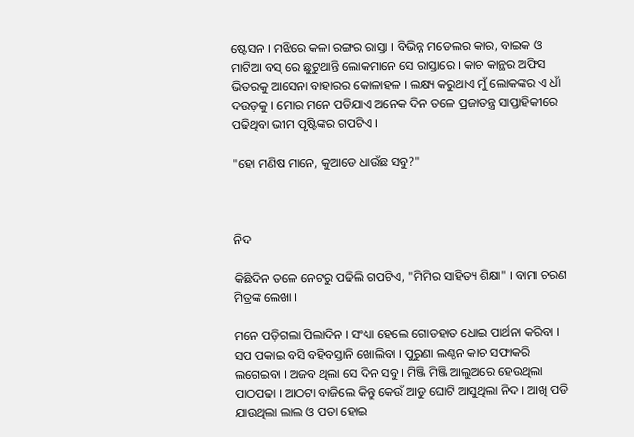ଷ୍ଟେସନ । ମଝିରେ କଳା ରଙ୍ଗର ରାସ୍ତା । ବିଭିନ୍ନ ମଡେଲର କାର, ବାଇକ ଓ ମାଟିଆ ବସ୍ ରେ ଛୁଟୁଥାନ୍ତି ଲୋକମାନେ ସେ ରାସ୍ତାରେ । କାଚ କାନ୍ଥର ଅଫିସ ଭିତରକୁ ଆସେନା ବାହାରର କୋଳାହଳ । ଲକ୍ଷ୍ୟ କରୁଥାଏ ମୁଁ ଲୋକଙ୍କର ଏ ଧାଁ ଦଉଡ଼କୁ । ମୋର ମନେ ପଡିଯାଏ ଅନେକ ଦିନ ତଳେ ପ୍ରଜାତନ୍ତ୍ର ସାପ୍ତାହିକୀରେ ପଢିଥିବା ଭୀମ ପୃଷ୍ଟିଙ୍କର ଗପଟିଏ ।

"ହୋ ମଣିଷ ମାନେ, କୁଆଡେ ଧାଉଁଛ ସବୁ?"



ନିଦ

କିଛିଦିନ ତଳେ ନେଟରୁ ପଢିଲି ଗପଟିଏ, "ମିମିର ସାହିତ୍ୟ ଶିକ୍ଷା" । ବାମା ଚରଣ ମିତ୍ରଙ୍କ ଲେଖା ।

ମନେ ପଡ଼ିଗଲା ପିଲାଦିନ । ସଂଧ୍ୟା ହେଲେ ଗୋଡହାତ ଧୋଇ ପାର୍ଥନା କରିବା । ସପ ପକାଇ ବସି ବହିବସ୍ତାନି ଖୋଲିବା । ପୁରୁଣା ଲଣ୍ଠନ କାଚ ସଫାକରି ଲଗେଇବା । ଅଜବ ଥିଲା ସେ ଦିନ ସବୁ । ମିଞ୍ଜି ମିଞ୍ଜି ଆଲୁଅରେ ହେଉଥିଲା ପାଠପଢା । ଆଠଟା ବାଜିଲେ କିନ୍ତୁ କେଉଁ ଆଡୁ ଘୋଟି ଆସୁଥିଲା ନିଦ । ଆଖି ପଡି ଯାଉଥିଲା ଲାଲ ଓ ପତା ହୋଇ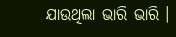ଯାଉଥିଲା ଭାରି ଭାରି ।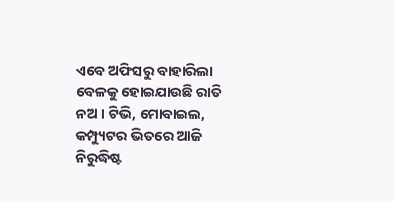ଏବେ ଅଫିସରୁ ବାହାରିଲା ବେଳକୁ ହୋଇଯାଉଛି ରାତି ନଅ । ଟିଭି, ମୋବାଇଲ, କମ୍ପ୍ୟୁଟର ଭିତରେ ଆଜି ନିରୁଦ୍ଧିଷ୍ଟ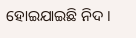ହୋଇଯାଇଛି ନିଦ ।